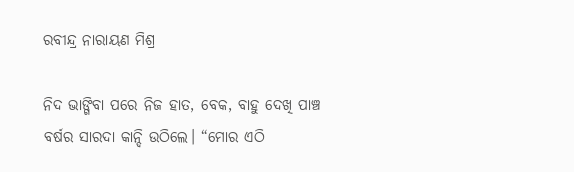ରବୀନ୍ଦ୍ର ନାରାୟଣ ମିଶ୍ର

ନିଦ ଭାଙ୍ଗିବା ପରେ ନିଜ ହାତ, ବେକ, ବାହୁ ଦେଖି ପାଞ୍ଚ ବର୍ଷର ସାରଦା କାନ୍ଦି ଉଠିଲେ। “ମୋର ଏଠି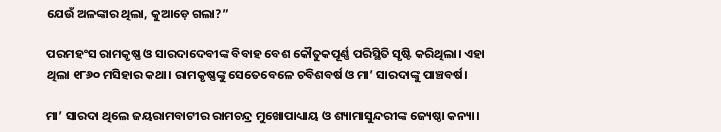ଯେଉଁ ଅଳଙ୍କାର ଥିଲା, କୁଆଡ଼େ ଗଲା?”

ପରମହଂସ ରାମକୃଷ୍ଣ ଓ ସାରଦାଦେବୀଙ୍କ ବିବାହ ବେଶ କୌତୁକପୂର୍ଣ୍ଣ ପରିସ୍ଥିତି ସୃଷ୍ଟି କରିଥିଲା। ଏହା ଥିଲା ୧୮୬୦ ମସିହାର କଥା। ରାମକୃଷ୍ଣଙ୍କୁ ସେତେବେଳେ ଚବିଶବର୍ଷ ଓ ମା’ ସାରଦାଙ୍କୁ ପାଞ୍ଚବର୍ଷ।

ମା’ ସାରଦା ଥିଲେ ଜୟରାମବାଟୀର ରାମଚନ୍ଦ୍ର ମୁଖୋପାଧ୍ୟାୟ ଓ ଶ୍ୟାମାସୁନ୍ଦରୀଙ୍କ ଜ୍ୟେଷ୍ଠା କନ୍ୟା।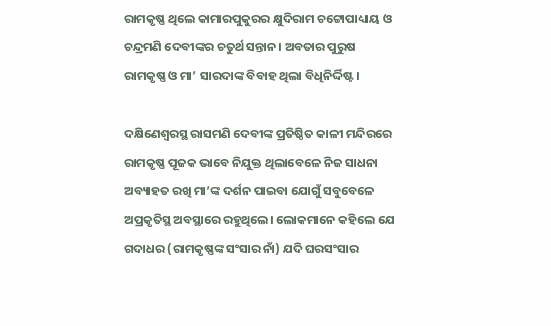ରାମକୃଷ୍ଣ ଥିଲେ କାମାରପୁକୁରର କ୍ଷୁଦିରାମ ଚଟ୍ଟୋପାଧ୍ୟାୟ ଓ ଚନ୍ଦ୍ରମଣି ଦେବୀଙ୍କର ଚତୁର୍ଥ ସନ୍ତାନ। ଅବତାର ପୁରୁଷ ରାମକୃଷ୍ଣ ଓ ମା’ ସାରଦାଙ୍କ ବିବାହ ଥିଲା ବିଧିନିର୍ଦ୍ଦିଷ୍ଟ।

ଦକ୍ଷିଣେଶ୍ୱରସ୍ଥ ରାସମଣି ଦେବୀଙ୍କ ପ୍ରତିଷ୍ଠିତ କାଳୀ ମନ୍ଦିରରେ ରାମକୃଷ୍ଣ ପୂଜକ ଭାବେ ନିଯୁକ୍ତ ଥିଲାବେଳେ ନିଜ ସାଧନା ଅବ୍ୟାହତ ରଖି ମା’ଙ୍କ ଦର୍ଶନ ପାଇବା ଯୋଗୁଁ ସବୁବେଳେ ଅପ୍ରକୃତିସ୍ଥ ଅବସ୍ଥାରେ ରହୁଥିଲେ। ଲୋକମାନେ କହିଲେ ଯେ ଗଦାଧର (ରାମକୃଷ୍ଣଙ୍କ ସଂସାର ନାଁ) ଯଦି ଘରସଂସାର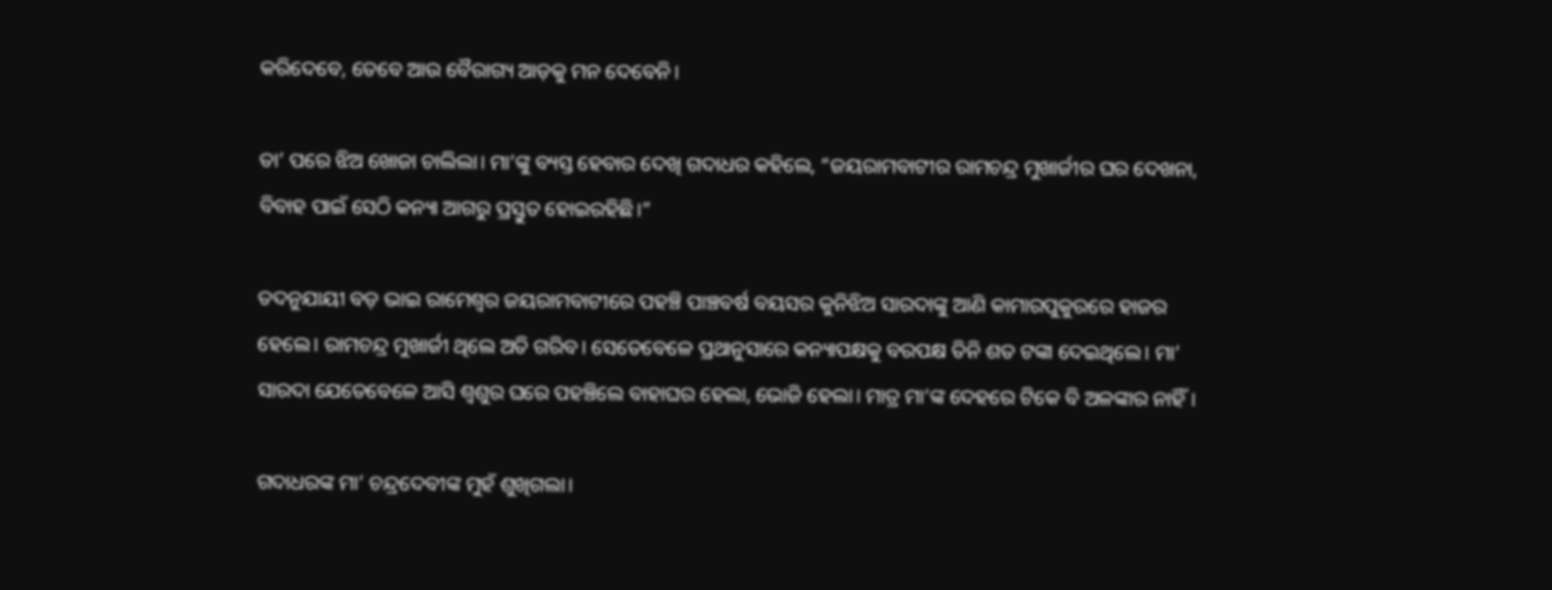କରିଦେବେ, ତେବେ ଆଉ ବୈରାଗ୍ୟ ଆଡ଼କୁ ମନ ଦେବେନି।

ତା’ ପରେ ଝିଅ ଖୋଜା ଚାଲିଲା। ମା’ଙ୍କୁ ବ୍ୟସ୍ତ ହେବାର ଦେଖି ଗଦାଧର କହିଲେ, “ଜୟରାମବାଟୀର ରାମଚନ୍ଦ୍ର ମୁଖାର୍ଜୀର ଘର ଦେଖନା, ବିବାହ ପାଇଁ ସେଠି କନ୍ୟା ଆଗରୁ ପ୍ରସ୍ତୁତ ହୋଇରହିଛି।”

ତଦନୁଯାୟୀ ବଡ଼ ଭାଇ ରାମେଶ୍ୱର ଜୟରାମବାଟୀରେ ପହଞ୍ଚି ପାଞ୍ଚବର୍ଷ ବୟସର କୁନିଝିଅ ସାରଦାଙ୍କୁ ଆଣି କାମାରପୁକୁରରେ ହାଜର ହେଲେ। ରାମଚନ୍ଦ୍ର ମୁଖାର୍ଜୀ ଥିଲେ ଅତି ଗରିବ। ସେତେବେଳେ ପ୍ରଥାନୁସାରେ କନ୍ୟାପକ୍ଷକୁ ବରପକ୍ଷ ତିନି ଶତ ଟଙ୍କା ଦେଇଥିଲେ। ମା’ ସାରଦା ଯେତେବେଳେ ଆସି ଶ୍ୱଶୁର ଘରେ ପହଞ୍ଚିଲେ ବାହାଘର ହେଲା, ଭୋଜି ହେଲା। ମାତ୍ର ମା’ଙ୍କ ଦେହରେ ଟିକେ ବି ଅଳଙ୍କାର ନାହିଁ।

ଗଦାଧରଙ୍କ ମା’ ଚନ୍ଦ୍ରଦେବୀଙ୍କ ମୁହଁ ଶୁଖିଗଲା।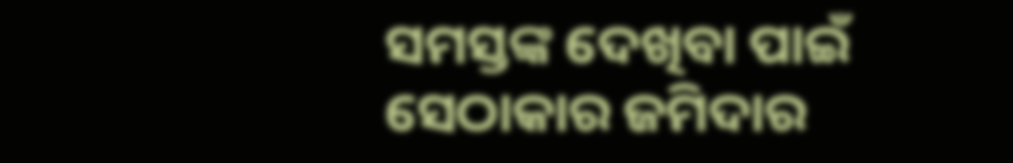ସମସ୍ତଙ୍କ ଦେଖିବା ପାଇଁ ସେଠାକାର ଜମିଦାର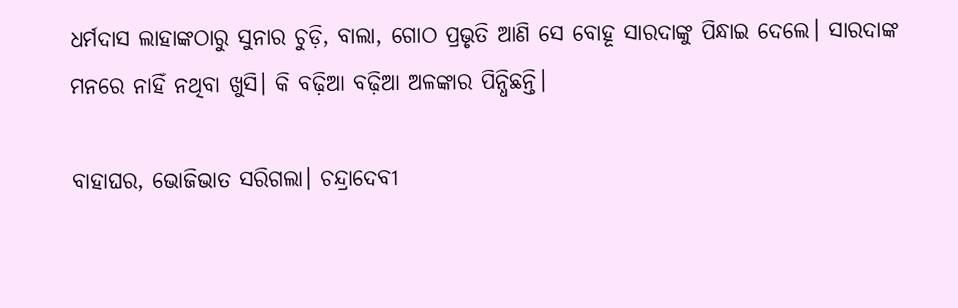ଧର୍ମଦାସ ଲାହାଙ୍କଠାରୁ ସୁନାର ଚୁଡ଼ି, ବାଲା, ଗୋଠ ପ୍ରଭୃତି ଆଣି ସେ ବୋହୂ ସାରଦାଙ୍କୁ ପିନ୍ଧାଇ ଦେଲେ। ସାରଦାଙ୍କ ମନରେ ନାହିଁ ନଥିବା ଖୁସି। କି ବଢ଼ିଆ ବଢ଼ିଆ ଅଳଙ୍କାର ପିନ୍ଧିଛନ୍ତି।

ବାହାଘର, ଭୋଜିଭାତ ସରିଗଲା। ଚନ୍ଦ୍ରାଦେବୀ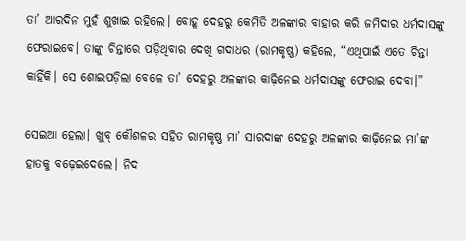ତା’ ଆରଦିନ ମୁହଁ ଶୁଖାଇ ରହିଲେ। ବୋହୂ ଦେହରୁ କେମିତି ଅଳଙ୍କାର ବାହାର କରି ଜମିଦାର ଧର୍ମଦାସଙ୍କୁ ଫେରାଇବେ। ତାଙ୍କୁ ଚିନ୍ତାରେ ପଡ଼ିଥିବାର ଦେଖି ଗଦାଧର (ରାମକୃଷ୍ଣ) କହିଲେ, “ଏଥିପାଇଁ ଏତେ ଚିନ୍ତା କାହିଁକି। ସେ ଶୋଇପଡ଼ିଲା ବେଳେ ତା’ ଦେହରୁ ଅଳଙ୍କାର କାଢ଼ିନେଇ ଧର୍ମଦାସଙ୍କୁ ଫେରାଇ ଦେବା।”

ସେଇଆ ହେଲା। ଖୁବ୍ କୌଶଳର ସହିତ ରାମକୃଷ୍ଣ ମା’ ସାରଦାଙ୍କ ଦେହରୁ ଅଳଙ୍କାର କାଢ଼ିନେଇ ମା’ଙ୍କ ହାତକୁ ବଢ଼େଇଦେଲେ। ନିଦ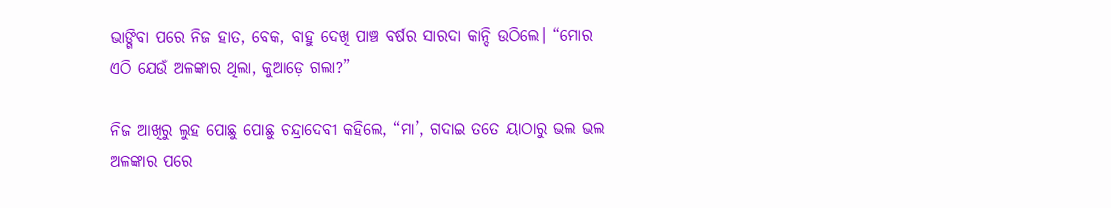ଭାଙ୍ଗିବା ପରେ ନିଜ ହାତ, ବେକ, ବାହୁ ଦେଖି ପାଞ୍ଚ ବର୍ଷର ସାରଦା କାନ୍ଦି ଉଠିଲେ। “ମୋର ଏଠି ଯେଉଁ ଅଳଙ୍କାର ଥିଲା, କୁଆଡ଼େ ଗଲା?”

ନିଜ ଆଖିରୁ ଲୁହ ପୋଛୁ ପୋଛୁ ଚନ୍ଦ୍ରାଦେବୀ କହିଲେ, “ମା’, ଗଦାଇ ତତେ ୟାଠାରୁ ଭଲ ଭଲ ଅଳଙ୍କାର ପରେ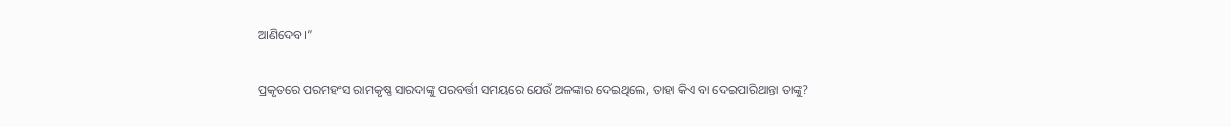ଆଣିଦେବ।”

ପ୍ରକୃତରେ ପରମହଂସ ରାମକୃଷ୍ଣ ସାରଦାଙ୍କୁ ପରବର୍ତ୍ତୀ ସମୟରେ ଯେଉଁ ଅଳଙ୍କାର ଦେଇଥିଲେ, ତାହା କିଏ ବା ଦେଇପାରିଥାନ୍ତା ତାଙ୍କୁ?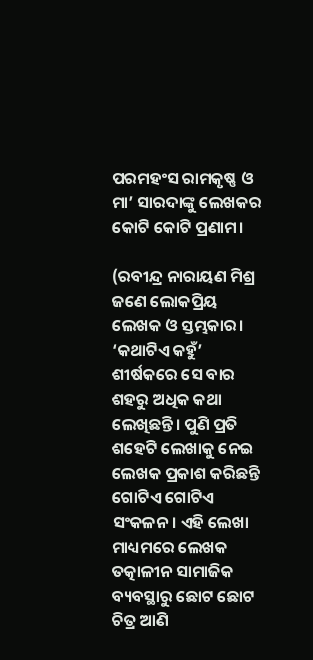ପରମହଂସ ରାମକୃଷ୍ଣ ଓ ମା’ ସାରଦାଙ୍କୁ ଲେଖକର କୋଟି କୋଟି ପ୍ରଣାମ।

(ରବୀନ୍ଦ୍ର ନାରାୟଣ ମିଶ୍ର ଜଣେ ଲୋକପ୍ରିୟ ଲେଖକ ଓ ସ୍ତମ୍ଭକାର। ‘କଥାଟିଏ କହୁଁ’ ଶୀର୍ଷକରେ ସେ ବାର ଶହରୁ ଅଧିକ କଥା ଲେଖିଛନ୍ତି। ପୁଣି ପ୍ରତି ଶହେଟି ଲେଖାକୁ ନେଇ ଲେଖକ ପ୍ରକାଶ କରିଛନ୍ତି ଗୋଟିଏ ଗୋଟିଏ ସଂକଳନ। ଏହି ଲେଖା ମାଧ୍ୟମରେ ଲେଖକ ତତ୍କାଳୀନ ସାମାଜିକ ବ୍ୟବସ୍ଥାରୁ ଛୋଟ ଛୋଟ ଚିତ୍ର ଆଣି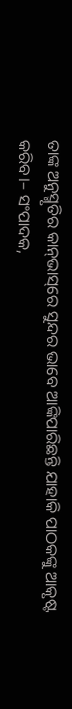ତାଙ୍କ ଅନୁସ୍ମୃତିର କାନ୍‌ଭାସ୍‌ରେ ସୁନ୍ଦର ଭାବେ ଆଙ୍କିପାରିଛନ୍ତି ଯାହାକି ପାଠକଙ୍କୁ ଆକୃଷ୍ଟ କରିବ।– ସଂପାଦକ,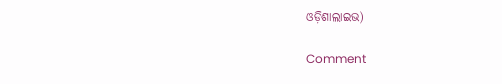ଓଡ଼ିଶାଲାଇଭ)

Comment